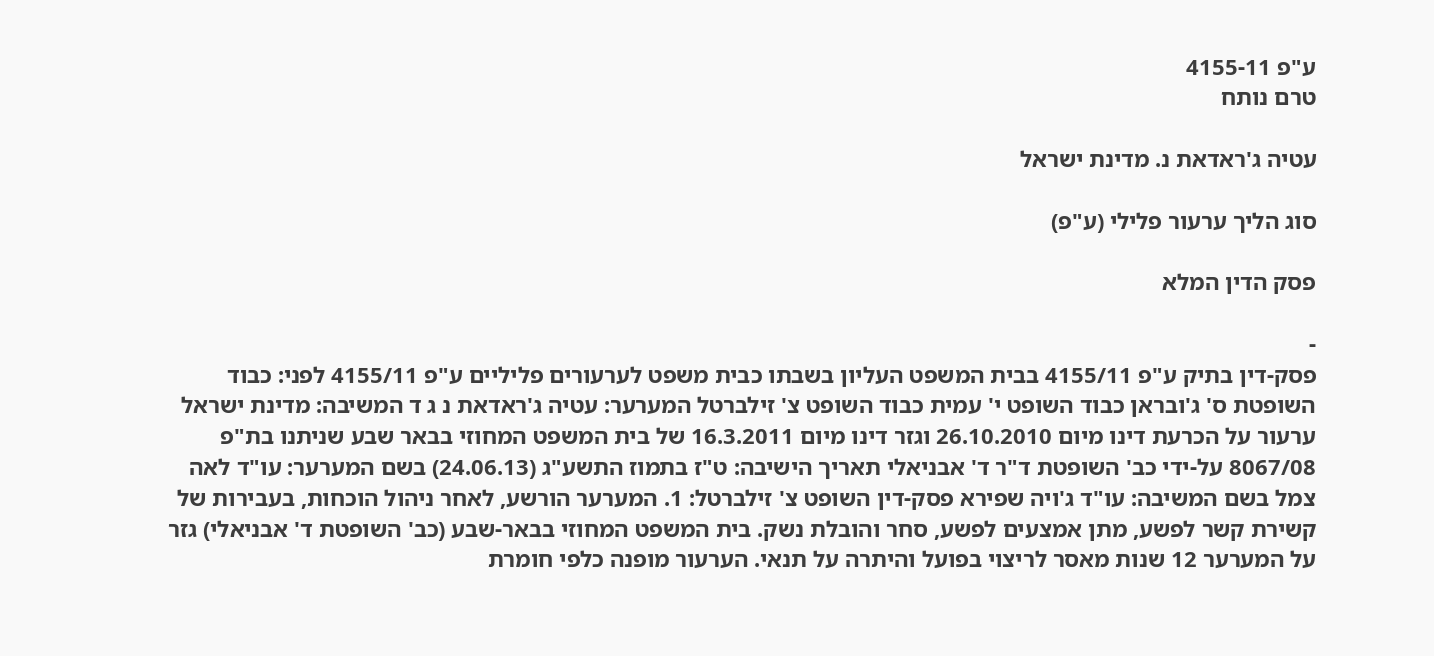ע"פ 4155-11
טרם נותח

עטיה ג'ראדאת נ. מדינת ישראל

סוג הליך ערעור פלילי (ע"פ)

פסק הדין המלא

-
פסק-דין בתיק ע"פ 4155/11 בבית המשפט העליון בשבתו כבית משפט לערעורים פליליים ע"פ 4155/11 לפני: כבוד השופטת ס' ג'ובראן כבוד השופט י' עמית כבוד השופט צ' זילברטל המערער: עטיה ג'ראדאת נ ג ד המשיבה: מדינת ישראל ערעור על הכרעת דינו מיום 26.10.2010 וגזר דינו מיום 16.3.2011 של בית המשפט המחוזי בבאר שבע שניתנו בת"פ 8067/08 על-ידי כב' השופטת ד"ר ד' אבניאלי תאריך הישיבה: ט"ז בתמוז התשע"ג (24.06.13) בשם המערער: עו"ד לאה צמל בשם המשיבה: עו"ד ג'ויה שפירא פסק-דין השופט צ' זילברטל: 1. המערער הורשע, לאחר ניהול הוכחות, בעבירות של קשירת קשר לפשע, מתן אמצעים לפשע, סחר והובלת נשק. בית המשפט המחוזי בבאר-שבע (כב' השופטת ד' אבניאלי) גזר על המערער 12 שנות מאסר לריצוי בפועל והיתרה על תנאי. הערעור מופנה כלפי חומרת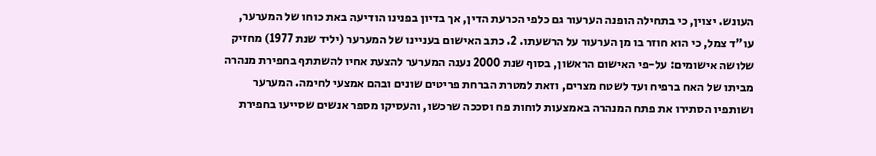העונש. יצוין, כי בתחילה הופנה הערעור גם כלפי הכרעת הדין, אך בדיון בפנינו הודיעה באת כוחו של המערער, עו"ד צמל, כי הוא חוזר בו מן הערעור על הרשעתו. 2. כתב האישום בעניינו של המערער (יליד שנת 1977) מחזיק שלושה אישומים: על-פי האישום הראשון, בסוף שנת 2000 נענה המערער להצעת אחיו להשתתף בחפירת מנהרה מביתו של האח ברפיח ועד לשטח מצרים, וזאת למטרת הברחת פריטים שונים ובהם אמצעי לחימה. המערער ושותפיו הסתירו את פתח המנהרה באמצעות לוחות פח וסככה שרכשו, והעסיקו מספר אנשים שסייעו בחפירת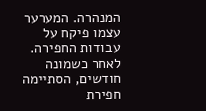המנהרה. המערער עצמו פיקח על עבודות החפירה. לאחר כשמונה חודשים, הסתיימה חפירת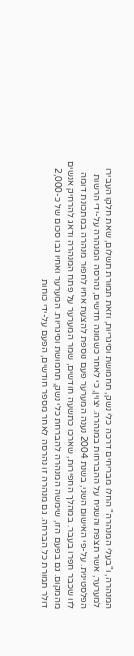המנהרה, ו"בעלי המנהרה" החלו מבריחים דרכה כלי נשק, תחמושת וסיגריות, וזאת תמורת תשלום, שאת חלקו העבירו למערער, אשר תצפת והשגיח על ההברחות במנהרה. יצוין, כי לאחר כשמונה חדשים, נהרסה המנהרה על-ידי הרשות הפלסטינית. על-פי האישום השני, בשנת 2004 נענה המערער פעם נוספת להצעת אחיו לחפור מנהרה במתכונת דומה לזו שכבר חפרו בעבר. במהלך החפירות, שארכו כתשעה חודשים, שמר המערער על פתח המנהרה ודאג להרחיק אנשים מהמקום. גם בפעם הזו, שימשה המנהרה להברחת כלי נשק, תחמושת וסיגריות. המערער ואחיו גבו סכום של כ-2,000 דולר תמורת כל הברחה. גם מנהרה זו נהרסה לאחר מספר חודשים, הפעם על-ידי כוחות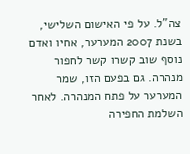צה"ל. על פי האישום השלישי, בשנת 2007 המערער, אחיו ואדם נוסף שוב קשרו קשר לחפור מנהרה. גם בפעם הזו, שמר המערער על פתח המנהרה. לאחר השלמת החפירה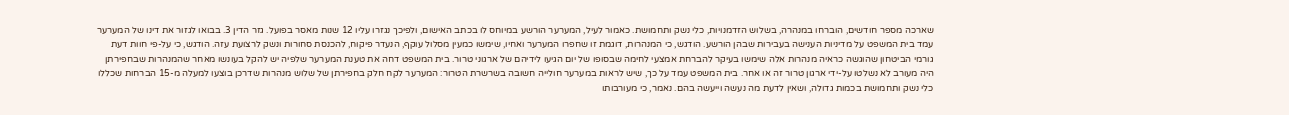שארכה מספר חודשים, הוברחו במנהרה, בשלוש הזדמנויות, כלי נשק ותחמושת. כאמור לעיל, המערער הורשע במיוחס לו בכתב האישום, ולפיכך נגזרו עליו 12 שנות מאסר בפועל. גזר הדין 3. בבואו לגזור את דינו של המערער עמד בית המשפט על מדיניות הענישה בעבירות שבהן הורשע. הודגש, כי המנהרות, דוגמת זו שחפרו המערער ואחיו, שימשו כמעין מסלול עוקף, הנעדר פיקוח, להכנסת סחורות ונשק לרצועת עזה. הודגש, כי על-פי חוות דעת גורמי הביטחון שהוגשה כראיה מנהרות אלה שימשו בעיקר להברחת אמצעי לחימה שבסופו של יום הגיעו לידיהם של ארגוני טרור. בית המשפט דחה את טענת המערער שלפיה יש להקל בעונשו מאחר שהמנהרות שבחפירתן היה מעורב לא נשלטו על-ידי ארגון טרור זה או אחר. בית המשפט עמד על כך, שיש לראות במערער חולייה חשובה בשרשרת הטרור: המערער לקח חלק בחפירתן של שלוש מנהרות שדרכן בוצעו למעלה מ-15 הברחות שכללו כלי נשק ותחמושת בכמות גדולה, ושאין לדעת מה נעשה וייעשה בהם. נאמר, כי מעורבותו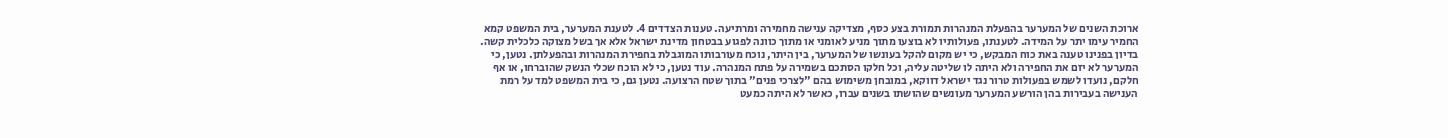ארוכת השנים של המערער בהפעלת המנהרות תמורת בצע כסף, מצדיקה ענישה מחמירה ומרתיעה. טענות הצדדים 4. לטענת המערער, בית המשפט קמא החמיר עימו יתר על המידה. לטענתו, פעולותיו לא בוצעו מתוך מניע לאומני או מתוך כוונה לפגוע בבטחון מדינת ישראל אלא אך בשל מצוקה כלכלית קשה. בדיון בפנינו טענה באת כוח המבקש, כי יש מקום להקל בעונשו של המערער, בין היתר, נוכח מעורבותו המוגבלת בחפירת המנהרות ובהפעלתן. נטען, כי המערער לא יזם את החפירה ולא היתה לו שליטה עליה, וכל חלקו הסתכם בשמירה על פתח המנהרה. עוד נטען, כי לא הוכח שכלי הנשק שהוברחו, או אף חלקם, נועדו לשמש בפעולות טרור נגד ישראל דווקא, במובחן משימוש בהם "לצרכי פנים" בתוך שטח הרצועה. נטען גם, כי בית המשפט למד על רמת הענישה בעבירות בהן הורשע המערער מעונשים שהושתו בשנים עברו, כאשר לא היתה כמעט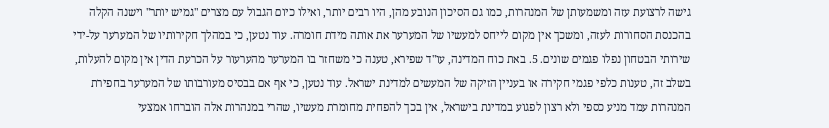גישה לרצועת עזה ומשמעותן של המנהרות, כמו גם הסיכון הנובע מהן, היו רבים יותר, ואילו כיום הגבול עם מצרים "גמיש יותר" וישנה הקלה בהכנסת הסחורות לעזה, ומשכך אין מקום לייחס למעשיו של המערער את אותה מידת חומרה. עוד נטען, כי במהלך חקירותיו של המערער על-ידי שירותי הבטחון נפלו פגמים שונים. 5. באת כוח המדינה, עו"ד שפירא, טענה כי משחזר בו המערער מהערעור על הכרעת הדין אין מקום להעלות, בשלב זה, טענות כלפי פגמי חקירה או בעניין הזיקה של המעשים למדינת ישראל. עוד נטען, כי אף אם בבסיס מעורבותו של המערער בחפירת המנהרות עמד מניע כספי ולא רצון לפגוע במדינת בישראל, אין בכך להפחית מחומרת מעשיו, שהרי במנהרות אלה הוברחו אמצעי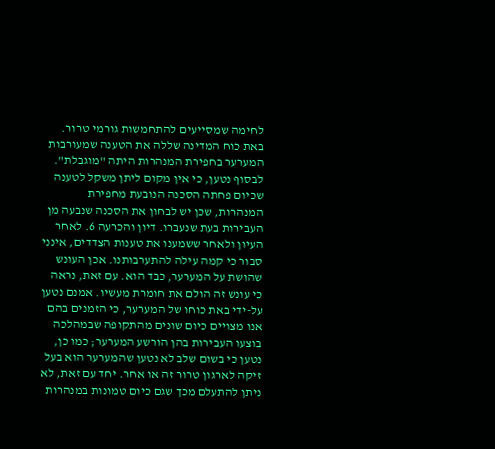לחימה שמסייעים להתחמשות גורמי טרור. באת כוח המדינה שללה את הטענה שמעורבות המערער בחפירת המנהרות היתה "מוגבלת". לבסוף נטען, כי אין מקום ליתן משקל לטענה שכיום פחתה הסכנה הנובעת מחפירת המנהרות, שכן יש לבחון את הסכנה שנבעה מן העבירות בעת שנעברו. דיון והכרעה 6. לאחר העיון ולאחר ששמענו את טענות הצדדים, אינני סבור כי קמה עילה להתערבותנו. אכן העונש שהושת על המערער, כבד הוא. עם זאת, נראה כי עונש זה הולם את חומרת מעשיו. אמנם נטען על-ידי באת כוחו של המערער, כי הזמנים בהם אנו מצויים כיום שונים מהתקופה שבמהלכה בוצעו העבירות בהן הורשע המערער; כמו כן, נטען כי בשום שלב לא נטען שהמערער הוא בעל זיקה לארגון טרור זה או אחר. יחד עם זאת, לא ניתן להתעלם מכך שגם כיום טמונות במנהרות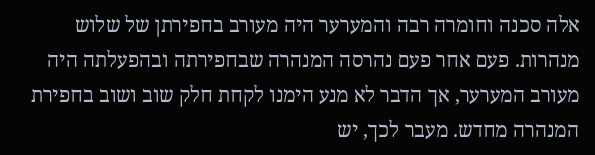אלה סכנה וחומרה רבה והמערער היה מעורב בחפירתן של שלוש מנהרות. פעם אחר פעם נהרסה המנהרה שבחפירתה ובהפעלתה היה מעורב המערער, אך הדבר לא מנע הימנו לקחת חלק שוב ושוב בחפירת המנהרה מחדש. מעבר לכך, יש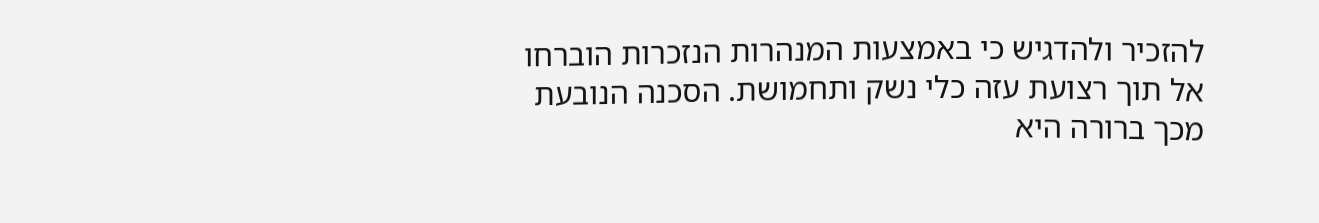להזכיר ולהדגיש כי באמצעות המנהרות הנזכרות הוברחו אל תוך רצועת עזה כלי נשק ותחמושת. הסכנה הנובעת מכך ברורה היא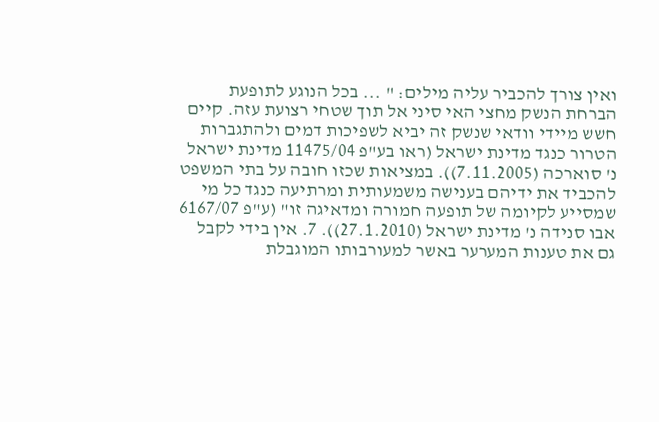ואין צורך להכביר עליה מילים: " ... בכל הנוגע לתופעת הברחת הנשק מחצי האי סיני אל תוך שטחי רצועת עזה. קיים חשש מיידי וודאי שנשק זה יביא לשפיכות דמים ולהתגברות הטרור כנגד מדינת ישראל (ראו בע"פ 11475/04 מדינת ישראל נ' סוארכה (7.11.2005)). במציאות שכזו חובה על בתי המשפט להכביד את ידיהם בענישה משמעותית ומרתיעה כנגד כל מי שמסייע לקיומה של תופעה חמורה ומדאיגה זו" (ע"פ 6167/07 אבו סנידה נ' מדינת ישראל (27.1.2010)). 7. אין בידי לקבל גם את טענות המערער באשר למעורבותו המוגבלת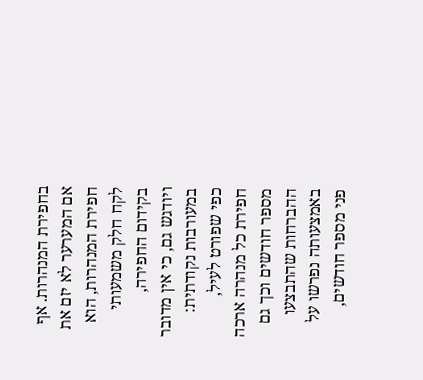בחפירת המנהרות. אף אם המערער לא יזם את חפירת המנהרות, הוא לקח חלק משמעותי בקידום החפירה, ויודגש גם, כי אין מדובר במעורבות נקודתית: כפי שפורט לעיל, חפירת כל מנהרה ארכה מספר חודשים וכך גם ההברחות שהתבצעו באמצעותה נפרשו על פני מספר חודשים,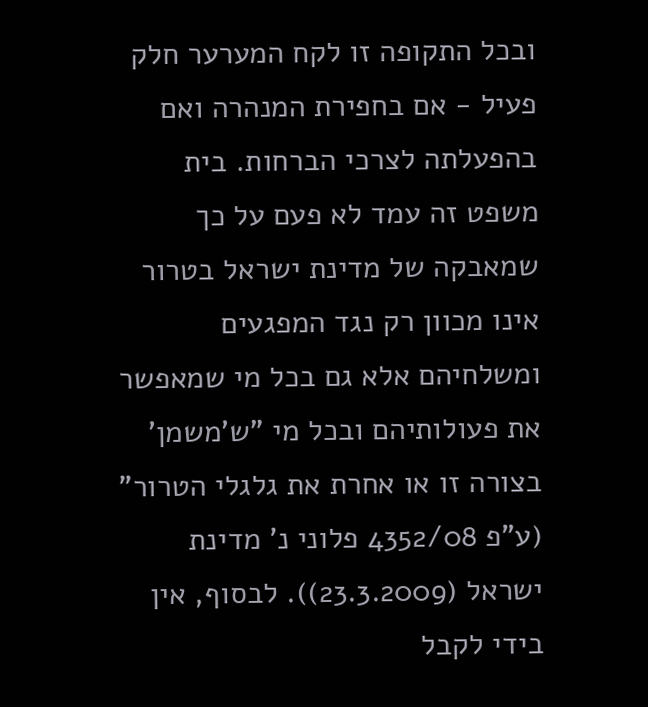ובכל התקופה זו לקח המערער חלק פעיל - אם בחפירת המנהרה ואם בהפעלתה לצרכי הברחות. בית משפט זה עמד לא פעם על כך שמאבקה של מדינת ישראל בטרור אינו מכוון רק נגד המפגעים ומשלחיהם אלא גם בכל מי שמאפשר את פעולותיהם ובכל מי "ש'משמן' בצורה זו או אחרת את גלגלי הטרור" (ע"פ 4352/08 פלוני נ' מדינת ישראל (23.3.2009)). לבסוף, אין בידי לקבל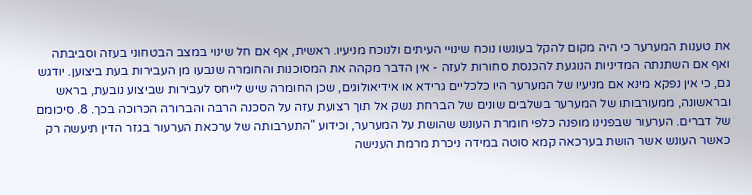את טענות המערער כי היה מקום להקל בעונשו נוכח שינויי העיתים ולנוכח מניעיו. ראשית, אף אם חל שינוי במצב הבטחוני בעזה וסביבתה ואף אם השתנתה המדיניות הנוגעת להכנסת סחורות לעזה - אין הדבר מקהה את המסוכנות והחומרה שנבעו מן העבירות בעת ביצוען. יודגש גם, כי אין נפקא מינא אם מניעיו של המערער היו כלכליים גרידא או אידיאולוגים, שכן החומרה שיש לייחס לעבירות שביצוע נובעת, בראש ובראשונה, ממעורבותו של המערער בשלבים שונים של הברחת נשק אל תוך רצועת עזה על הסכנה הרבה והברורה הכרוכה בכך. 8. סיכומם של דברים. הערעור שבפנינו מופנה כלפי חומרת העונש שהושת על המערער, וכידוע "התערבותה של ערכאת הערעור בגזר הדין תיעשה רק כאשר העונש אשר הושת בערכאה קמא סוטה במידה ניכרת מרמת הענישה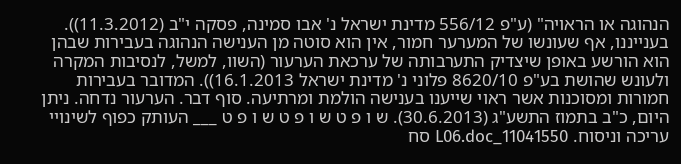הנהוגה או הראויה" (ע"פ 556/12 מדינת ישראל נ' אבו סמינה, פסקה י"ב (11.3.2012)). בענייננו, אף שעונשו של המערער חמור, אין הוא סוטה מן הענישה הנהוגה בעבירות שבהן הוא הורשע באופן שיצדיק התערבותה של ערכאת הערעור (השוו, למשל, לנסיבות המקרה ולעונש שהושת בע"פ 8620/10 פלוני נ' מדינת ישראל 16.1.2013)). המדובר בעבירות חמורות ומסוכנות אשר ראוי שייענו בענישה הולמת ומרתיעה. סוף דבר. הערעור נדחה. ניתן היום, כ"ב בתמוז התשע"ג (30.6.2013). ש ו פ ט ש ו פ ט ש ו פ ט ___ העותק כפוף לשינויי עריכה וניסוח. 11041550_L06.doc סח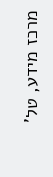מרכז מידע, טל'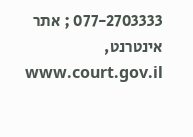077-2703333 ; אתר אינטרנט, www.court.gov.il